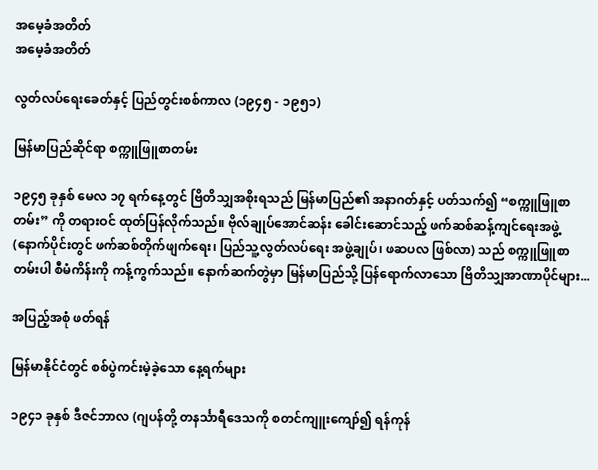အမေ့ခံအတိတ်
အမေ့ခံအတိတ်

လွတ်လပ်ရေးခေတ်နှင့် ပြည်တွင်းစစ်ကာလ (၁၉၄၅ - ၁၉၅၁)

မြန်မာပြည်ဆိုင်ရာ စက္ကူဖြူစာတမ်း

၁၉၄၅ ခုနှစ် မေလ ၁၇ ရက်နေ့တွင် ဗြိတိသျှအစိုးရသည် မြန်မာပြည်၏ အနာဂတ်နှင့် ပတ်သက်၍ “စက္ကူဖြူစာတမ်း” ကို တရားဝင် ထုတ်ပြန်လိုက်သည်။ ဗိုလ်ချုပ်အောင်ဆန်း ခေါင်းဆောင်သည့် ဖက်ဆစ်ဆန့်ကျင်ရေးအဖွဲ့  (နောက်ပိုင်းတွင် ဖက်ဆစ်တိုက်ဖျက်ရေး၊ ပြည်သူ့လွတ်လပ်ရေး အဖွဲ့ချုပ်၊ ဖဆပလ ဖြစ်လာ) သည် စက္ကူဖြူစာတမ်းပါ စီမံကိန်းကို ကန့်ကွက်သည်။ နောက်ဆက်တွဲမှာ မြန်မာပြည်သို့ ပြန်ရောက်လာသော ဗြိတိသျှအာဏာပိုင်များ...

အပြည့်အစုံ ဖတ်ရန်

မြန်မာနိုင်ငံတွင် စစ်ပွဲကင်းမဲ့ခဲ့သော နေ့ရက်များ

၁၉၄၁ ခုနှစ် ဒီဇင်ဘာလ (ဂျပန်တို့ တနင်္သာရီဒေသကို စတင်ကျူးကျော်၍ ရန်ကုန်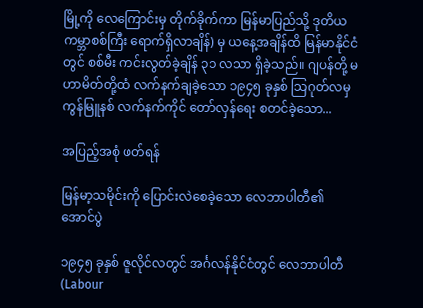မြို့ကို လေကြောင်းမှ တိုက်ခိုက်ကာ မြန်မာပြည်သို့ ဒုတိယကမ္ဘာစစ်ကြီး ရောက်ရှိလာချိန်) မှ ယနေ့အချိန်ထိ မြန်မာနိုင်ငံတွင် စစ်မီး ကင်းလွတ်ခဲ့ချိန် ၃၁ လသာ ရှိခဲ့သည်။ ဂျပန်တို့ မဟာမိတ်တို့ထံ လက်နက်ချခဲ့သော ၁၉၄၅ ခုနှစ် သြဂုတ်လမှ ကွန်မြူနစ် လက်နက်ကိုင် တော်လှန်ရေး စတင်ခဲ့သော...

အပြည့်အစုံ ဖတ်ရန်

မြန်မာ့သမိုင်းကို ပြောင်းလဲစေခဲ့သော လေဘာပါတီ၏ အောင်ပွဲ

၁၉၄၅ ခုနှစ် ဇူလိုင်လတွင် အင်္ဂလန်နိုင်ငံတွင် လေဘာပါတီ (Labour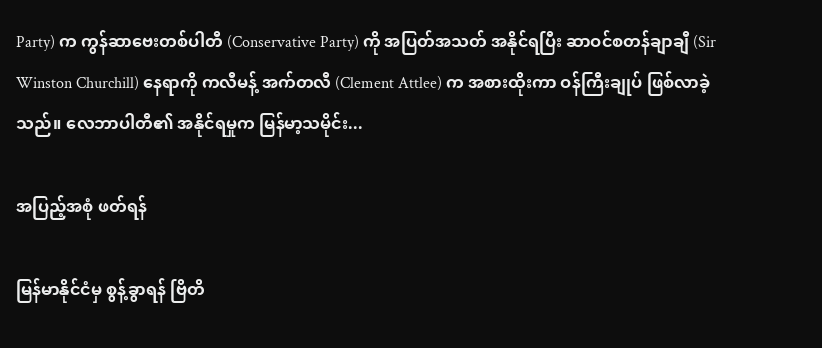Party) က ကွန်ဆာဗေးတစ်ပါတီ (Conservative Party) ကို အပြတ်အသတ် အနိုင်ရပြီး ဆာဝင်စတန်ချာချီ (Sir Winston Churchill) နေရာကို ကလီမန့် အက်တလီ (Clement Attlee) က အစားထိုးကာ ဝန်ကြီးချုပ် ဖြစ်လာခဲ့သည်။ လေဘာပါတီ၏ အနိုင်ရမှုက မြန်မာ့သမိုင်း...

အပြည့်အစုံ ဖတ်ရန်

မြန်မာနိုင်ငံမှ စွန့်ခွာရန် ဗြိတိ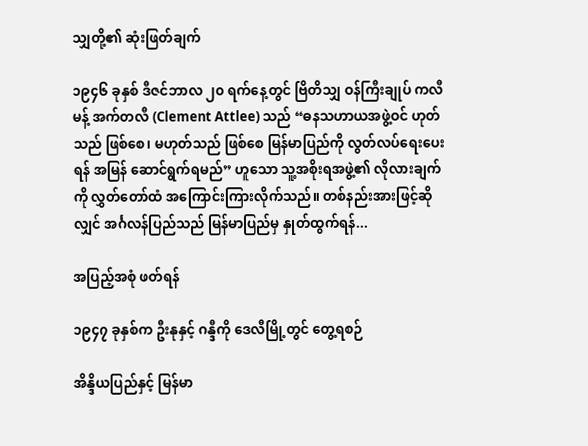သျှတို့၏ ဆုံးဖြတ်ချက်

၁၉၄၆ ခုနှစ် ဒီဇင်ဘာလ ၂၀ ရက်နေ့တွင် ဗြိတိသျှ ဝန်ကြီးချုပ် ကလီမန့် အက်တလီ (Clement Attlee) သည် “ဓနသဟာယအဖွဲ့ဝင် ဟုတ်သည် ဖြစ်စေ၊ မဟုတ်သည် ဖြစ်စေ မြန်မာပြည်ကို လွတ်လပ်ရေးပေးရန် အမြန် ဆောင်ရွက်ရမည်” ဟူသော သူ့အစိုးရအဖွဲ့၏ လိုလားချက်ကို လွှတ်တော်ထံ အကြောင်းကြားလိုက်သည်။ တစ်နည်းအားဖြင့်ဆိုလျှင် အင်္ဂလန်ပြည်သည် မြန်မာပြည်မှ နှုတ်ထွက်ရန်...

အပြည့်အစုံ ဖတ်ရန်

၁၉၄၇ ခုနှစ်က ဦးနုနှင့် ဂန္ဒီကို ဒေလီမြို့တွင် တွေ့ရစဉ်

အိန္ဒိယပြည်နှင့် မြန်မာ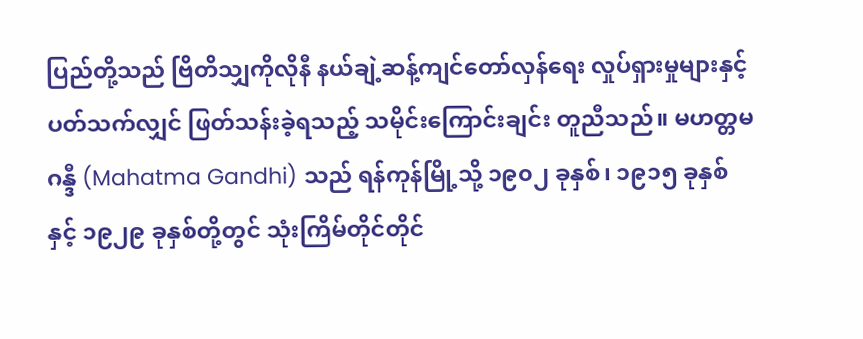ပြည်တို့သည် ဗြိတိသျှကိုလိုနီ နယ်ချဲ့ဆန့်ကျင်တော်လှန်ရေး လှုပ်ရှားမှုများနှင့် ပတ်သက်လျှင် ဖြတ်သန်းခဲ့ရသည့် သမိုင်းကြောင်းချင်း တူညီသည်။ မဟတ္တမ ဂန္ဒီ (Mahatma Gandhi) သည် ရန်ကုန်မြို့သို့ ၁၉၀၂ ခုနှစ်၊ ၁၉၁၅ ခုနှစ်နှင့် ၁၉၂၉ ခုနှစ်တို့တွင် သုံးကြိမ်တိုင်တိုင်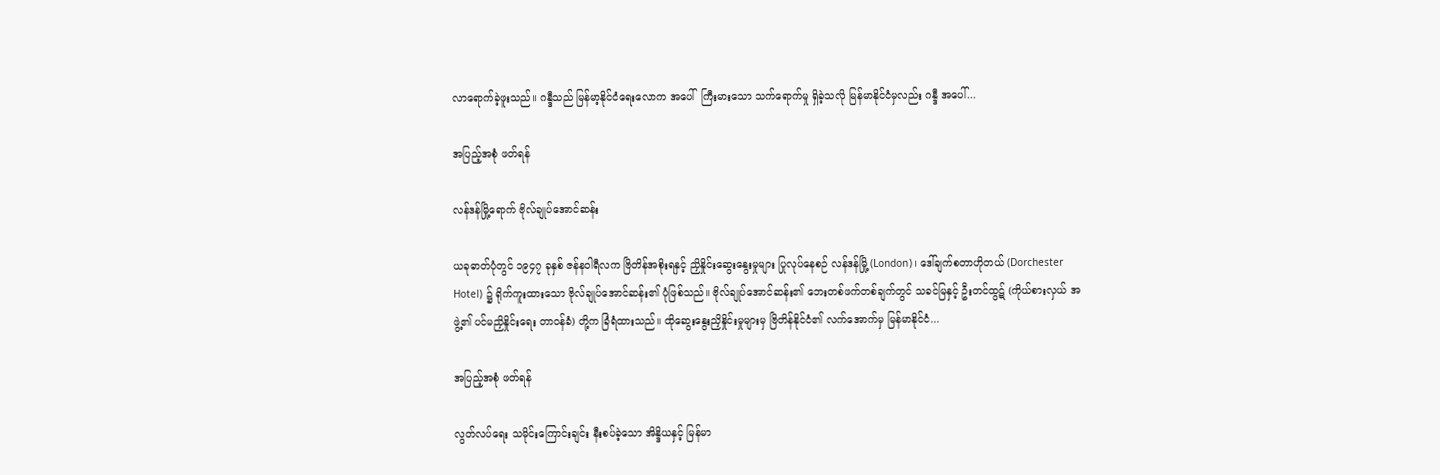လာရောက်ခဲ့ဖူးသည်။ ဂန္ဒီသည် မြန်မာ့နိုင်ငံရေးလောက အပေါ်  ကြီးမားသော သက်ရောက်မှု ရှိခဲ့သလို မြန်မာနိုင်ငံမှလည်း ဂန္ဒီ အပေါ်...

အပြည့်အစုံ ဖတ်ရန်

လန်ဒန်မြို့ရောက် ဗိုလ်ချုပ်အောင်ဆန်း

ယခုဓာတ်ပုံတွင် ၁၉၄၇ ခုနှစ် ဇန်နဝါရီလက ဗြိတိန်အစိုးရနှင့် ညှိနှိုင်းဆွေးနွေးမှုများ ပြုလုပ်နေစဉ် လန်ဒန်မြို့ (London)၊ ဒေါ်ချက်စတာဟိုတယ် (Dorchester Hotel) ၌ ရိုက်ကူးထားသော ဗိုလ်ချုပ်အောင်ဆန်း၏ ပုံဖြစ်သည်။ ဗိုလ်ချုပ်အောင်ဆန်း၏ ဘေးတစ်ဖက်တစ်ချက်တွင် သခင်မြနှင့် ဦးတင်ထွဋ် (ကိုယ်စားလှယ် အဖွဲ့၏ ပင်မညှိနှိုင်းရေး တာဝန်ခံ) တို့က ခြံရံထားသည်။ ထိုဆွေးနွေးညှိနှိုင်းမှုများမှ ဗြိတိန်နိုင်ငံ၏ လက်အောက်မှ မြန်မာနိုင်ငံ...

အပြည့်အစုံ ဖတ်ရန်

လွတ်လပ်ရေး သမိုင်းကြောင်းချင်း နီးစပ်ခဲ့သော အိန္ဒိယနှင့် မြန်မာ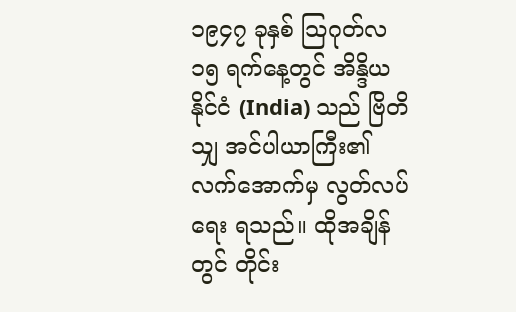၁၉၄၇ ခုနှစ် သြဂုတ်လ ၁၅ ရက်နေ့တွင် အိန္ဒိယနိုင်ငံ (India) သည် ဗြိတိသျှ အင်ပါယာကြီး၏ လက်အောက်မှ လွတ်လပ်ရေး ရသည်။ ထိုအချိန်တွင် တိုင်း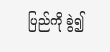ပြည်ကို ခွဲ၍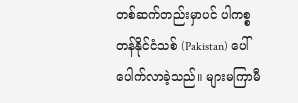တစ်ဆက်တည်းမှာပင် ပါကစ္စတန်နိုင်ငံသစ် (Pakistan) ပေါ်ပေါက်လာခဲ့သည်။ များမကြာမီ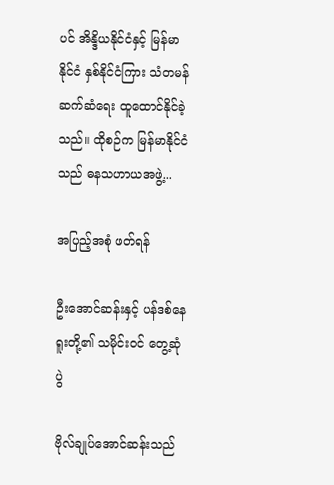ပင် အိန္ဒိယနိုင်ငံနှင့် မြန်မာနိုင်ငံ နှစ်နိုင်ငံကြား သံတမန် ဆက်ဆံရေး ထူထောင်နိုင်ခဲ့သည်။ ထိုစဉ်က မြန်မာနိုင်ငံသည် ဓနသဟာယအဖွဲ့...

အပြည့်အစုံ ဖတ်ရန်

ဦးအောင်ဆန်းနှင့် ပန်ဒစ်နေရူးတို့၏ သမိုင်းဝင် တွေ့ဆုံပွဲ

ဗိုလ်ချုပ်အောင်ဆန်းသည်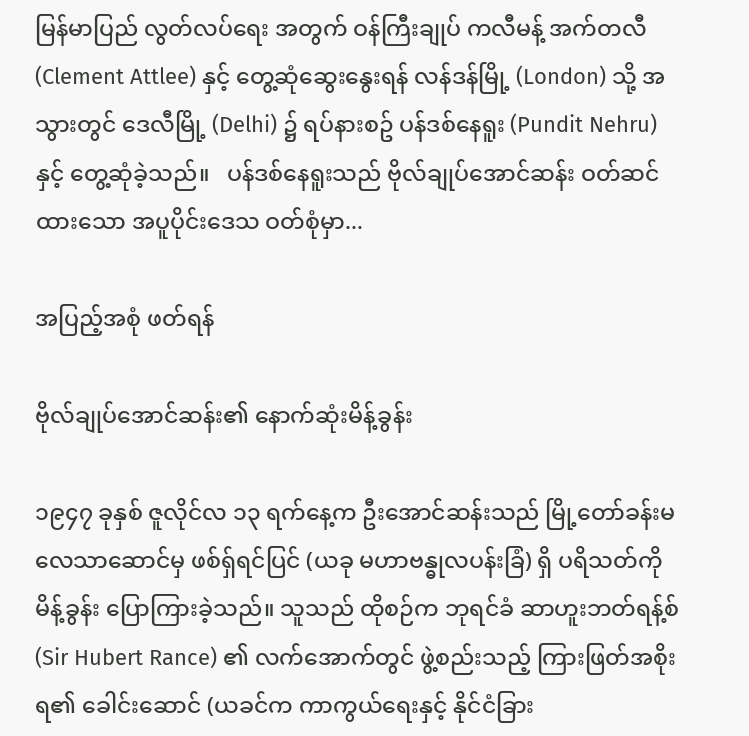မြန်မာပြည် လွတ်လပ်ရေး အတွက် ဝန်ကြီးချုပ် ကလီမန့် အက်တလီ (Clement Attlee) နှင့် တွေ့ဆုံဆွေးနွေးရန် လန်ဒန်မြို့ (London) သို့ အသွားတွင် ဒေလီမြို့ (Delhi) ၌ ရပ်နားစဥ် ပန်ဒစ်နေရူး (Pundit Nehru) နှင့် တွေ့ဆုံခဲ့သည်။   ပန်ဒစ်နေရူးသည် ဗိုလ်ချုပ်အောင်ဆန်း ဝတ်ဆင်ထားသော အပူပိုင်းဒေသ ဝတ်စုံမှာ...

အပြည့်အစုံ ဖတ်ရန်

ဗိုလ်ချုပ်အောင်ဆန်း၏ နောက်ဆုံးမိန့်ခွန်း

၁၉၄၇ ခုနှစ် ဇူလိုင်လ ၁၃ ရက်နေ့က ဦးအောင်ဆန်းသည် မြို့တော်ခန်းမ လေသာဆောင်မှ ဖစ်ရှ်ရင်ပြင် (ယခု မဟာဗန္ဓုလပန်းခြံ) ရှိ ပရိသတ်ကို မိန့်ခွန်း ပြောကြားခဲ့သည်။ သူသည် ထိုစဉ်က ဘုရင်ခံ ဆာဟူးဘတ်ရန့်စ် (Sir Hubert Rance) ၏ လက်အောက်တွင် ဖွဲ့စည်းသည့် ကြားဖြတ်အစိုးရ၏ ခေါင်းဆောင် (ယခင်က ကာကွယ်ရေးနှင့် နိုင်ငံခြား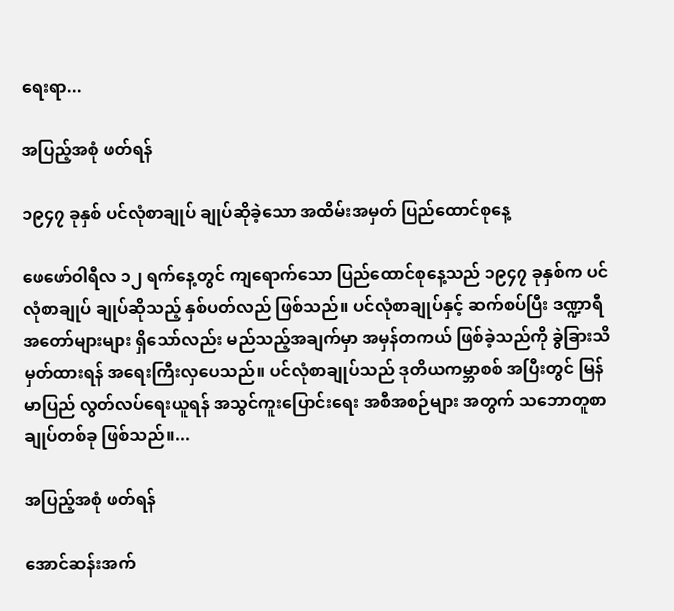ရေးရာ...

အပြည့်အစုံ ဖတ်ရန်

၁၉၄၇ ခုနှစ် ပင်လုံစာချုပ် ချုပ်ဆိုခဲ့သော အထိမ်းအမှတ် ပြည်ထောင်စုနေ့

ဖေဖော်ဝါရီလ ၁၂ ရက်နေ့တွင် ကျရောက်သော ပြည်ထောင်စုနေ့သည် ၁၉၄၇ ခုနှစ်က ပင်လုံစာချုပ် ချုပ်ဆိုသည့် နှစ်ပတ်လည် ဖြစ်သည်။ ပင်လုံစာချုပ်နှင့် ဆက်စပ်ပြီး ဒဏ္ဍာရီအတော်များများ ရှိသော်လည်း မည်သည့်အချက်မှာ အမှန်တကယ် ဖြစ်ခဲ့သည်ကို ခွဲခြားသိမှတ်ထားရန် အရေးကြီးလှပေသည်။ ပင်လုံစာချုပ်သည် ဒုတိယကမ္ဘာစစ် အပြီးတွင် မြန်မာပြည် လွတ်လပ်ရေးယူရန် အသွင်ကူးပြောင်းရေး အစီအစဉ်များ အတွက် သဘောတူစာချုပ်တစ်ခု ဖြစ်သည်။...

အပြည့်အစုံ ဖတ်ရန်

အောင်ဆန်းအက်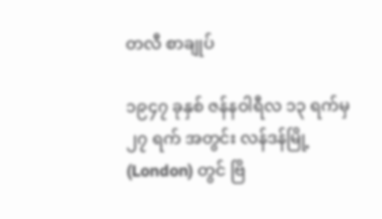တလီ စာချုပ်

၁၉၄၇ ခုနှစ် ဇန်နဝါရီလ ၁၃ ရက်မှ ၂၇ ရက် အတွင်း လန်ဒန်မြို့ (London) တွင် ဗြိ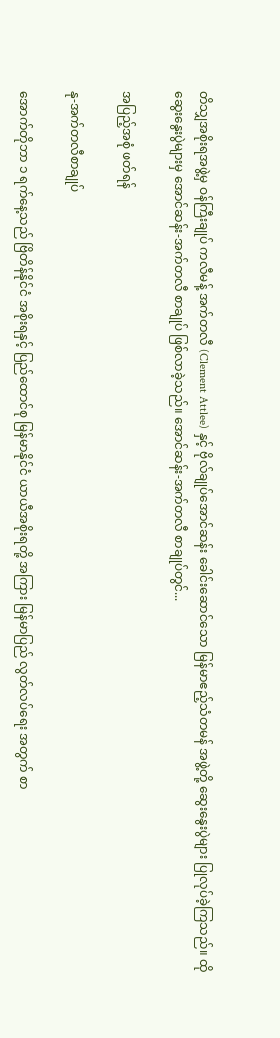တိသျှအစိုးရအဖွဲ့မှ ဝန်ကြီးချုပ် ကလီမန့် အက်တလီ (Clement Attlee) နှင့် ဗိုလ်ချုပ်အောင်ဆန်း ခေါင်းဆောင်သော မြန်မာဧည့်သံတမန် အဖွဲ့တို့ ဆွေးနွေးပွဲများ ပြုလုပ်ခဲ့ကြသည်။ ထိုဆွေးနွေးပွဲများမှ အောင်ဆန်း-အက်တလီ စာချုပ် ဖြစ်လာခဲ့သည်။ အောင်ဆန်း-အက်တလီ စာချုပ်တွင်...

အပြည့်အစုံ ဖတ်ရန်

နု-အက်တလီစာချုပ်

အောက်တိုဘာ ၁ ရက်နေ့သည် ဗြိတိန်နိုင်ငံ အစိုးရနှင့် ပြည်ထောင်စု မြန်မာနိုင်ငံ ယာယီအစိုးရတို့ အကြား မြန်မာပြည် လွတ်လပ်ရေး အတွက် စာ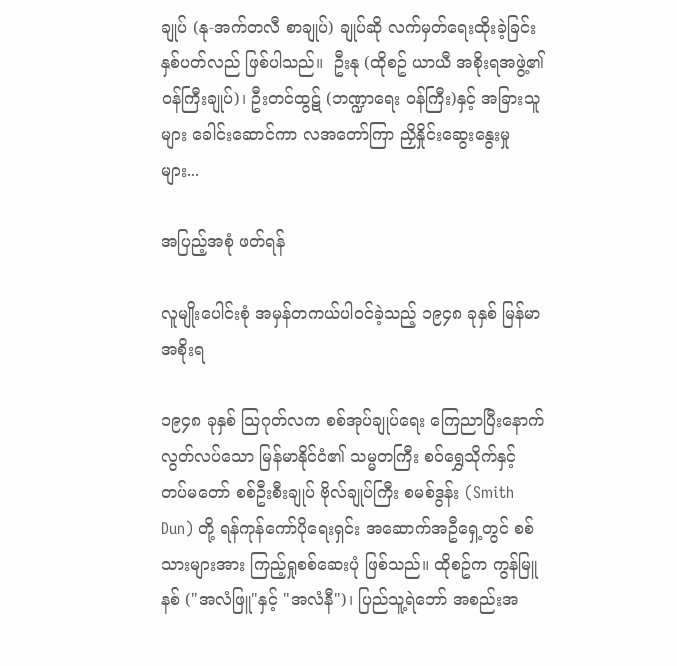ချုပ် (နု-အက်တလီ စာချုပ်) ချုပ်ဆို လက်မှတ်ရေးထိုးခဲ့ခြင်း နှစ်ပတ်လည် ဖြစ်ပါသည်။  ဦးနု (ထိုစဥ် ယာယီ အစိုးရအဖွဲ့၏ ဝန်ကြီးချုပ်)၊ ဦးတင်ထွဋ် (ဘဏ္ဍာရေး ဝန်ကြီး)နှင့် အခြားသူများ ခေါင်းဆောင်ကာ လအတော်ကြာ ညှိနှိုင်းဆွေးနွေးမှုများ...

အပြည့်အစုံ ဖတ်ရန်

လူမျိုးပေါင်းစုံ အမှန်တကယ်ပါဝင်ခဲ့သည့် ၁၉၄၈ ခုနှစ် မြန်မာအစိုးရ

၁၉၄၈ ခုနှစ် သြဂုတ်လက စစ်အုပ်ချုပ်ရေး ကြေညာပြီးနောက် လွတ်လပ်သော မြန်မာနိုင်ငံ၏ သမ္မတကြီး စဝ်ရွှေသိုက်နှင့် တပ်မတော် စစ်ဦးစီးချုပ် ဗိုလ်ချုပ်ကြီး စမစ်ဒွန်း (Smith Dun) တို့ ရန်ကုန်ကော်ပိုရေးရှင်း အဆောက်အဦရှေ့တွင် စစ်သားများအား ကြည့်ရှုစစ်ဆေးပုံ ဖြစ်သည်။ ထိုစဥ်က ကွန်မြူနစ် ("အလံဖြူ"နှင့် "အလံနီ")၊ ပြည်သူ့ရဲဘော် အစည်းအ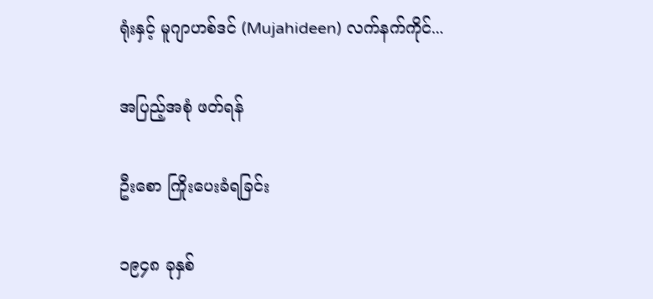ရုံးနှင့် မူဂျာဟစ်ဒင် (Mujahideen) လက်နက်ကိုင်...

အပြည့်အစုံ ဖတ်ရန်

ဦးစော ကြိုးပေးခံရခြင်း

၁၉၄၈ ခုနှစ်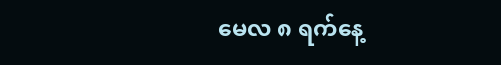မေလ ၈ ရက်နေ့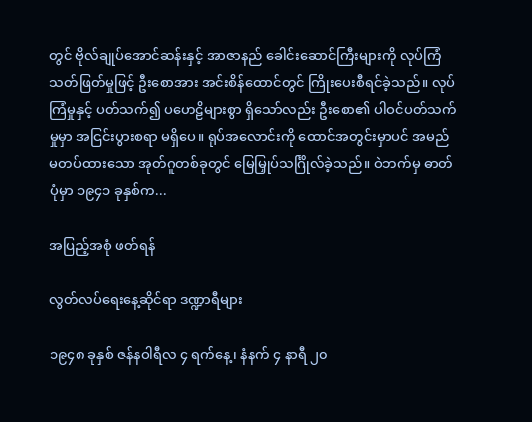တွင် ဗိုလ်ချုပ်အောင်ဆန်းနှင့် အာဇာနည် ခေါင်းဆောင်ကြီးများကို လုပ်ကြံသတ်ဖြတ်မှုဖြင့် ဦးစောအား အင်းစိန်ထောင်တွင် ကြိုးပေးစီရင်ခဲ့သည်။ လုပ်ကြံမှုနှင့် ပတ်သက်၍ ပဟေဠိများစွာ ရှိသော်လည်း ဦးစော၏ ပါဝင်ပတ်သက်မှုမှာ အငြင်းပွားစရာ မရှိပေ။ ရုပ်အလောင်းကို ထောင်အတွင်းမှာပင် အမည် မတပ်ထားသော အုတ်ဂူတစ်ခုတွင် မြေမြှုပ်သင်္ဂြိုလ်ခဲ့သည်။ ဝဲဘက်မှ ဓာတ်ပုံမှာ ၁၉၄၁ ခုနှစ်က...

အပြည့်အစုံ ဖတ်ရန်

လွတ်လပ်ရေးနေ့ဆိုင်ရာ ဒဏ္ဍာရီများ

၁၉၄၈ ခုနှစ် ဇန်နဝါရီလ ၄ ရက်နေ့၊ နံနက် ၄ နာရီ ၂၀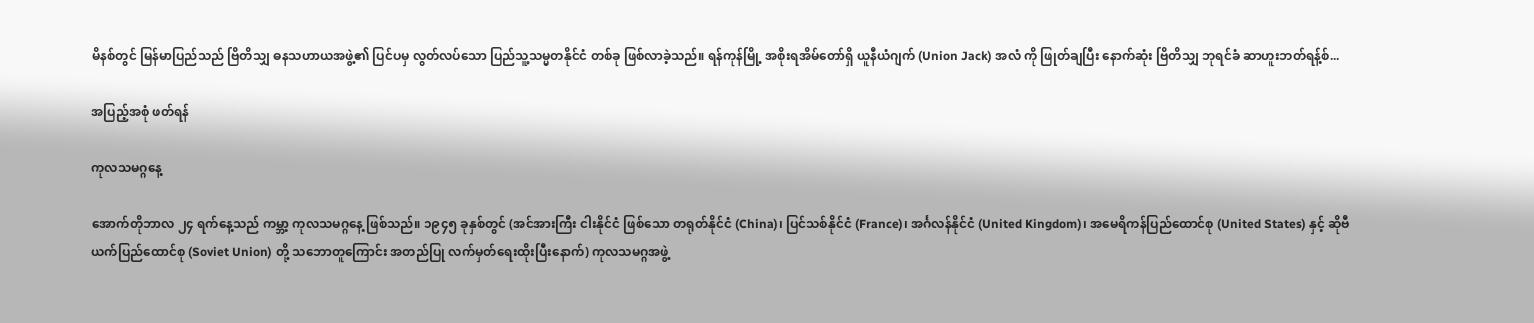မိနစ်တွင် မြန်မာပြည်သည် ဗြိတိသျှ ဓနသဟာယအဖွဲ့၏ ပြင်ပမှ လွတ်လပ်သော ပြည်သူ့သမ္မတနိုင်ငံ တစ်ခု ဖြစ်လာခဲ့သည်။ ရန်ကုန်မြို့ အစိုးရအိမ်တော်ရှိ ယူနီယံဂျက် (Union Jack) အလံ ကို ဖြုတ်ချပြီး နောက်ဆုံး ဗြိတိသျှ ဘုရင်ခံ ဆာဟူးဘတ်ရန့်စ်...

အပြည့်အစုံ ဖတ်ရန်

ကုလသမဂ္ဂနေ့

အောက်တိုဘာလ ၂၄ ရက်နေ့သည် ကမ္ဘာ့ ကုလသမဂ္ဂနေ့ ဖြစ်သည်။ ၁၉၄၅ ခုနှစ်တွင် (အင်အားကြီး ငါးနိုင်ငံ ဖြစ်သော တရုတ်နိုင်ငံ (China)၊ ပြင်သစ်နိုင်ငံ (France)၊ အင်္ဂလန်နိုင်ငံ (United Kingdom)၊ အမေရိကန်ပြည်ထောင်စု (United States) နှင့် ဆိုဗီယက်ပြည်ထောင်စု (Soviet Union) တို့ သဘောတူကြောင်း အတည်ပြု လက်မှတ်ရေးထိုးပြီးနောက်) ကုလသမဂ္ဂအဖွဲ့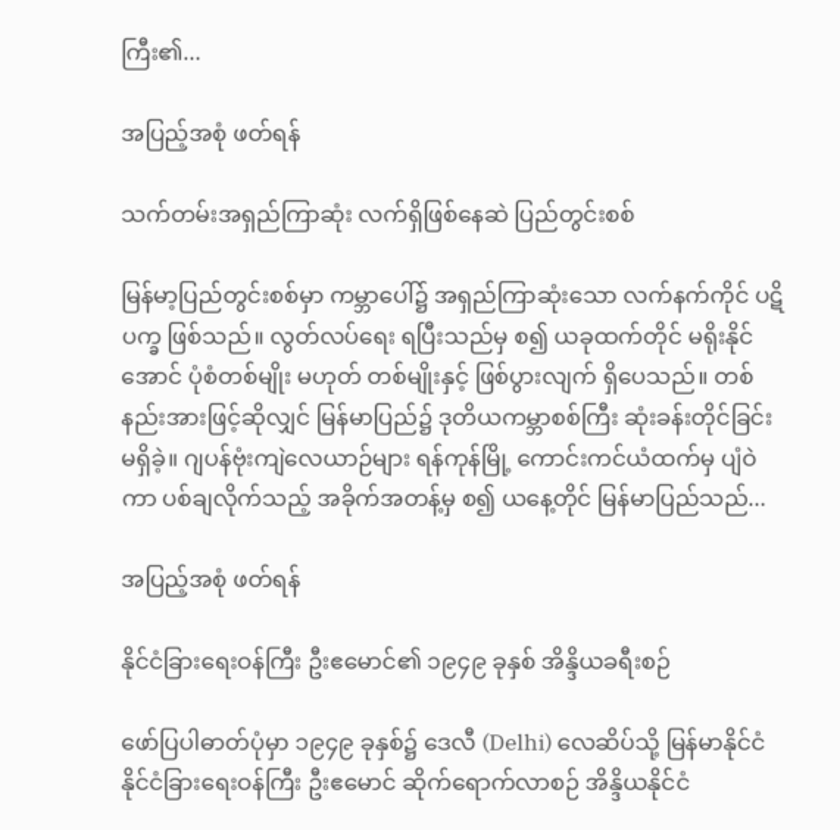ကြီး၏...

အပြည့်အစုံ ဖတ်ရန်

သက်တမ်းအရှည်ကြာဆုံး လက်ရှိဖြစ်နေဆဲ ပြည်တွင်းစစ်

မြန်မာ့ပြည်တွင်းစစ်မှာ ကမ္ဘာပေါ်၌ အရှည်ကြာဆုံးသော လက်နက်ကိုင် ပဋိပက္ခ ဖြစ်သည်။ လွတ်လပ်ရေး ရပြီးသည်မှ စ၍ ယခုထက်တိုင် မရိုးနိုင်အောင် ပုံစံတစ်မျိုး မဟုတ် တစ်မျိုးနှင့် ဖြစ်ပွားလျက် ရှိပေသည်။ တစ်နည်းအားဖြင့်ဆိုလျှင် မြန်မာပြည်၌ ဒုတိယကမ္ဘာစစ်ကြီး ဆုံးခန်းတိုင်ခြင်း မရှိခဲ့။ ဂျပန်ဗုံးကျဲလေယာဉ်များ ရန်ကုန်မြို့ ကောင်းကင်ယံထက်မှ ပျံဝဲကာ ပစ်ချလိုက်သည့် အခိုက်အတန့်မှ စ၍ ယနေ့တိုင် မြန်မာပြည်သည်...

အပြည့်အစုံ ဖတ်ရန်

နိုင်ငံခြားရေးဝန်ကြီး ဦးဧမောင်၏ ၁၉၄၉ ခုနှစ် အိန္ဒိယခရီးစဉ်

ဖော်ပြပါဓာတ်ပုံမှာ ၁၉၄၉ ခုနှစ်၌ ဒေလီ (Delhi) လေဆိပ်သို့ မြန်မာနိုင်ငံ နိုင်ငံခြားရေးဝန်ကြီး ဦးဧမောင် ဆိုက်ရောက်လာစဉ် အိန္ဒိယနိုင်ငံ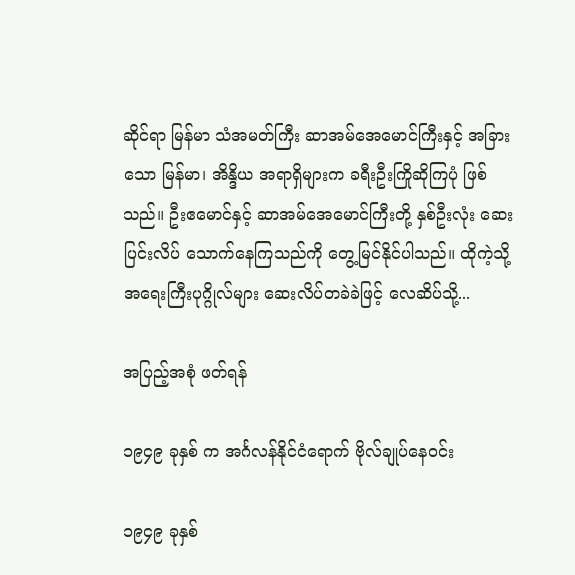ဆိုင်ရာ မြန်မာ သံအမတ်ကြီး ဆာအမ်အေမောင်ကြီးနှင့် အခြားသော မြန်မာ၊ အိန္ဒိယ အရာရှိများက ခရီးဦးကြိုဆိုကြပုံ ဖြစ်သည်။ ဦးဧမောင်နှင့် ဆာအမ်အေမောင်ကြီးတို့ နှစ်ဦးလုံး ဆေးပြင်းလိပ် သောက်နေကြသည်ကို တွေ့မြင်နိုင်ပါသည်။ ထိုကဲ့သို့ အရေးကြီးပုဂ္ဂိုလ်များ ဆေးလိပ်တခဲခဲဖြင့် လေဆိပ်သို့...

အပြည့်အစုံ ဖတ်ရန်

၁၉၄၉ ခုနှစ် က အင်္ဂလန်နိုင်ငံရောက် ဗိုလ်ချုပ်နေဝင်း

၁၉၄၉ ခုနှစ်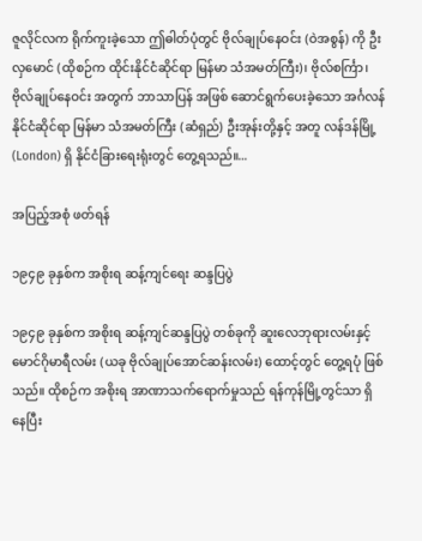ဇူလိုင်လက ရိုက်ကူးခဲ့သော ဤဓါတ်ပုံတွင် ဗိုလ်ချုပ်နေဝင်း (ဝဲအစွန်) ကို ဦးလှမောင် (ထိုစဉ်က ထိုင်းနိုင်ငံဆိုင်ရာ မြန်မာ သံအမတ်ကြီး)၊ ဗိုလ်စင်္ကြာ၊ ဗိုလ်ချုပ်နေဝင်း အတွက် ဘာသာပြန် အဖြစ် ဆောင်ရွက်ပေးခဲ့သော အင်္ဂလန်နိုင်ငံဆိုင်ရာ မြန်မာ သံအမတ်ကြီး (ဆံရှည်) ဦးအုန်းတို့နှင့် အတူ လန်ဒန်မြို့ (London) ရှိ နိုင်ငံခြားရေးရုံးတွင် တွေ့ရသည်။...

အပြည့်အစုံ ဖတ်ရန်

၁၉၄၉ ခုနှစ်က အစိုးရ ဆန့်ကျင်ရေး ဆန္ဒပြပွဲ

၁၉၄၉ ခုနှစ်က အစိုးရ ဆန့်ကျင်ဆန္ဒပြပွဲ တစ်ခုကို ဆူးလေဘုရားလမ်းနှင့် မောင်ဂိုမာရီလမ်း (ယခု ဗိုလ်ချုပ်အောင်ဆန်းလမ်း) ထောင့်တွင် တွေ့ရပုံ ဖြစ်သည်။ ထိုစဉ်က အစိုးရ အာဏာသက်ရောက်မှုသည် ရန်ကုန်မြို့တွင်သာ ရှိနေပြီး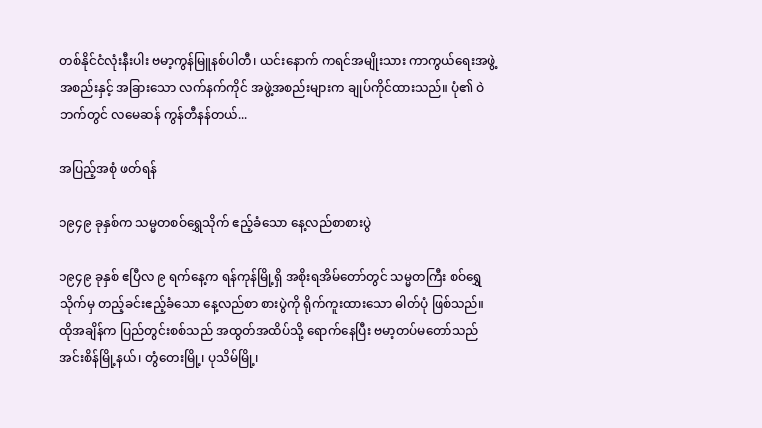တစ်နိုင်ငံလုံးနီးပါး ဗမာ့ကွန်မြူနစ်ပါတီ၊ ယင်းနောက် ကရင်အမျိုးသား ကာကွယ်ရေးအဖွဲ့အစည်းနှင့် အခြားသော လက်နက်ကိုင် အဖွဲ့အစည်းများက ချုပ်ကိုင်ထားသည်။ ပုံ၏ ဝဲဘက်တွင် လမေဆန် ကွန်တီနန်တယ်...

အပြည့်အစုံ ဖတ်ရန်

၁၉၄၉ ခုနှစ်က သမ္မတစဝ်ရွှေသိုက် ဧည့်ခံသော နေ့လည်စာစားပွဲ

၁၉၄၉ ခုနှစ် ဧပြီလ ၉ ရက်နေ့က ရန်ကုန်မြို့ရှိ အစိုးရအိမ်တော်တွင် သမ္မတကြီး စဝ်ရွှေသိုက်မှ တည့်ခင်းဧည့်ခံသော နေ့လည်စာ စားပွဲကို ရိုက်ကူးထားသော ဓါတ်ပုံ ဖြစ်သည်။ ထိုအချိန်က ပြည်တွင်းစစ်သည် အထွတ်အထိပ်သို့ ရောက်နေပြီး ဗမာ့တပ်မတော်သည် အင်းစိန်မြို့နယ်၊ တွံတေးမြို့၊ ပုသိမ်မြို့၊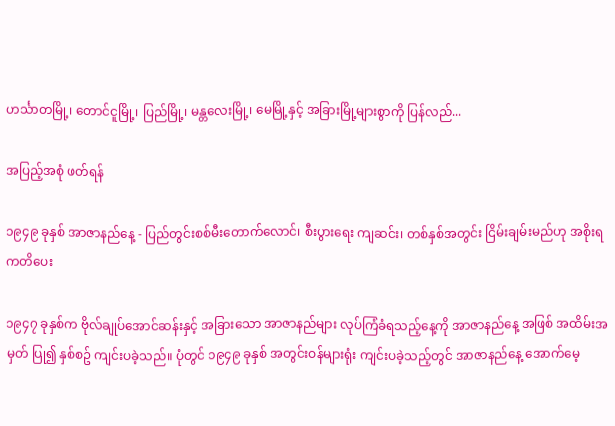ဟင်္သာတမြို့၊ တောင်ငူမြို့၊ ပြည်မြို့၊ မန္တလေးမြို့၊ မေမြို့နှင့် အခြားမြို့များစွာကို ပြန်လည်...

အပြည့်အစုံ ဖတ်ရန်

၁၉၄၉ ခုနှစ် အာဇာနည်နေ့ - ပြည်တွင်းစစ်မီးတောက်လောင်၊ စီးပွားရေး ကျဆင်း၊ တစ်နှစ်အတွင်း ငြိမ်းချမ်းမည်ဟု အစိုးရ ကတိပေး

၁၉၄၇ ခုနှစ်က ဗိုလ်ချုပ်အောင်ဆန်းနှင့် အခြားသော အာဇာနည်များ လုပ်ကြံခံရသည့်နေ့ကို အာဇာနည်နေ့ အဖြစ် အထိမ်းအမှတ် ပြု၍ နှစ်စဥ် ကျင်းပခဲ့သည်။ ပုံတွင် ၁၉၄၉ ခုနှစ် အတွင်းဝန်များရုံး ကျင်းပခဲ့သည့်တွင် အာဇာနည်နေ့ အောက်မေ့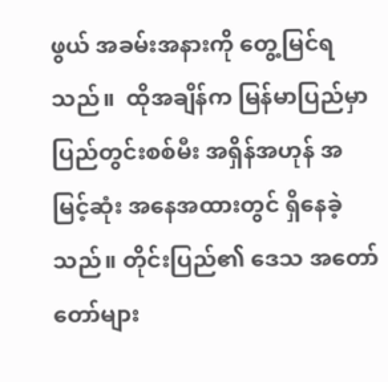ဖွယ် အခမ်းအနားကို တွေ့မြင်ရသည်။  ထိုအချိန်က မြန်မာပြည်မှာ ပြည်တွင်းစစ်မီး အရှိန်အဟုန် အမြင့်ဆုံး အနေအထားတွင် ရှိနေခဲ့သည်။ တိုင်းပြည်၏ ဒေသ အတော်တော်များ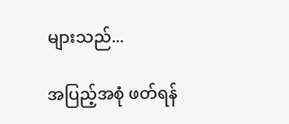များသည်...

အပြည့်အစုံ ဖတ်ရန်